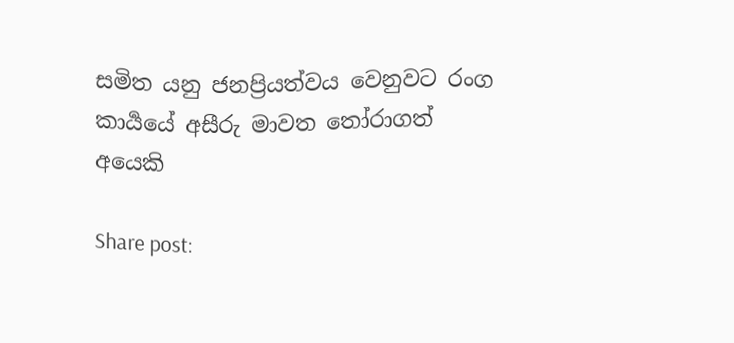සමිත යනු ජනප්‍රියත්වය වෙනුවට රංග කාර්‍යයේ අසීරු මාවත තෝරාගත් අයෙකි

Share post: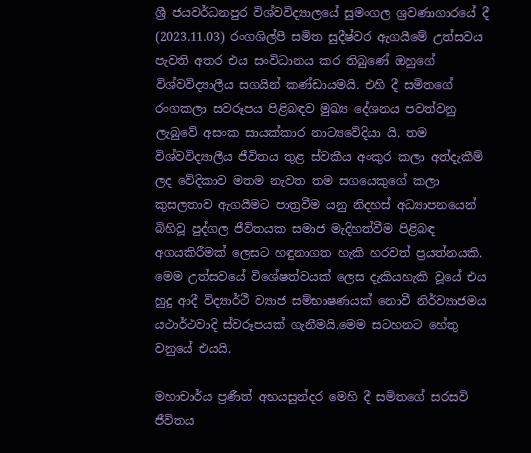ශ්‍රී ජයවර්ධනපුර විශ්වවිද්‍යාලයේ සුමංගල ශ්‍රවණාගාරයේ දී (2023.11.03) රංගශිල්පී සමිත සුදීෂ්වර ඇගයීමේ උත්සවය පැවති අතර එය සංවිධානය කර තිබුණේ ඔහුගේ විශ්වවිද්‍යාලීය සගයින් කණ්ඩායමයි. එහි දී සමිතගේ රංගකලා සවරූපය පිළිබඳව මුඛ්‍ය දේශනය පවත්වනු ලැබුවේ අසංක සායක්කාර නාට්‍යවේදියා යි. තම විශ්වවිද්‍යාලීය ජීවිතය තුළ ස්වකීය අංකුර කලා අත්දැකීම් ලද වේදිකාව මතම නැවත තම සගයෙකුගේ කලා කුසලතාව ඇගයීමට පාත්‍රවීම යනු නිදහස් අධ්‍යාපනයෙන් බිහිවූ පුද්ගල ජීවිතයක සමාජ මැදිහත්වීම පිළිබඳ අගයකිරීමක් ලෙසට හඳුනාගත හැකි හරවත් ප්‍රයත්නයකි.
මෙම උත්සවයේ විශේෂත්වයක් ලෙස දැකියහැකි වූයේ එය හුදු ආදී විද්‍යාර්ථී ව්‍යාජ සම්භාෂණයක් නොවී නිර්ව්‍යාජමය යථාර්ථවාදි ස්වරූපයක් ගැනීමයි.මෙම සටහනට හේතු වනුයේ එයයි.

මහාචාර්ය ප්‍රණීත් අභයසුන්දර මෙහි දී සමිතගේ සරසවි ජීවිතය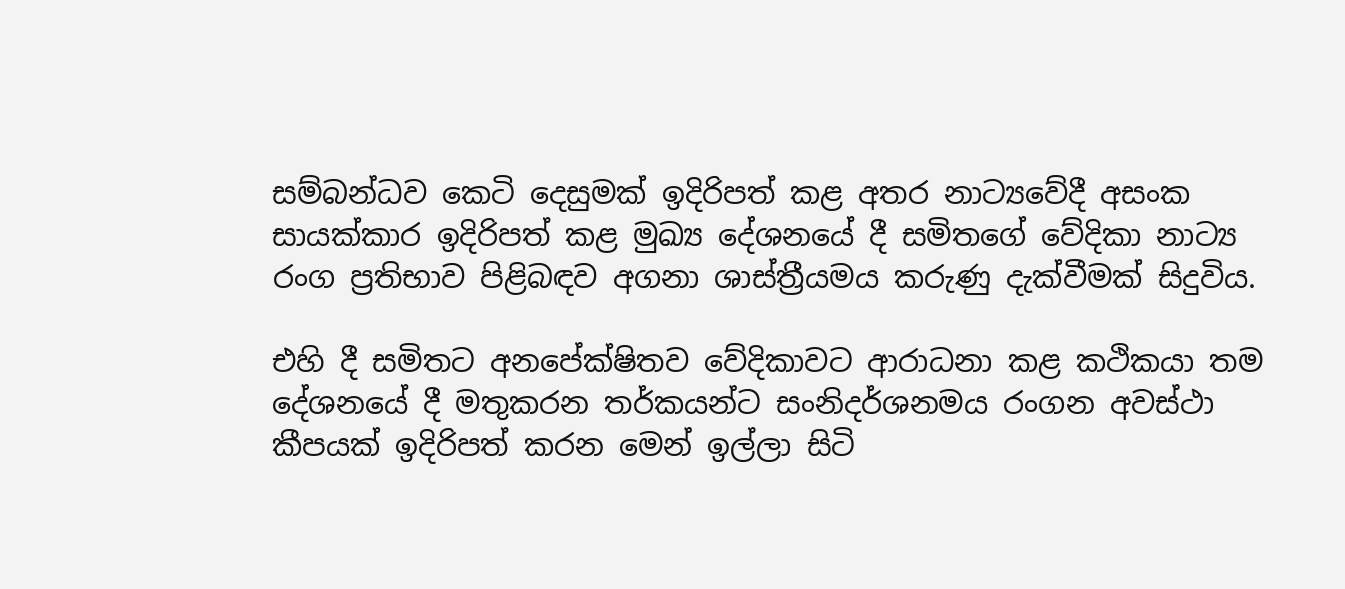සම්බන්ධව කෙටි දෙසුමක් ඉදිරිපත් කළ අතර නාට්‍යවේදී අසංක සායක්කාර ඉදිරිපත් කළ මුඛ්‍ය දේශනයේ දී සමිතගේ වේදිකා නාට්‍ය රංග ප්‍රතිභාව පිළිබඳව අගනා ශාස්ත්‍රීයමය කරුණු දැක්වීමක් සිදුවිය.

එහි දී සමිතට අනපේක්ෂිතව වේදිකාවට ආරාධනා කළ කථිකයා තම දේශනයේ දී මතුකරන තර්කයන්ට සංනිදර්ශනමය රංගන අවස්ථා කීපයක් ඉදිරිපත් කරන මෙන් ඉල්ලා සිටි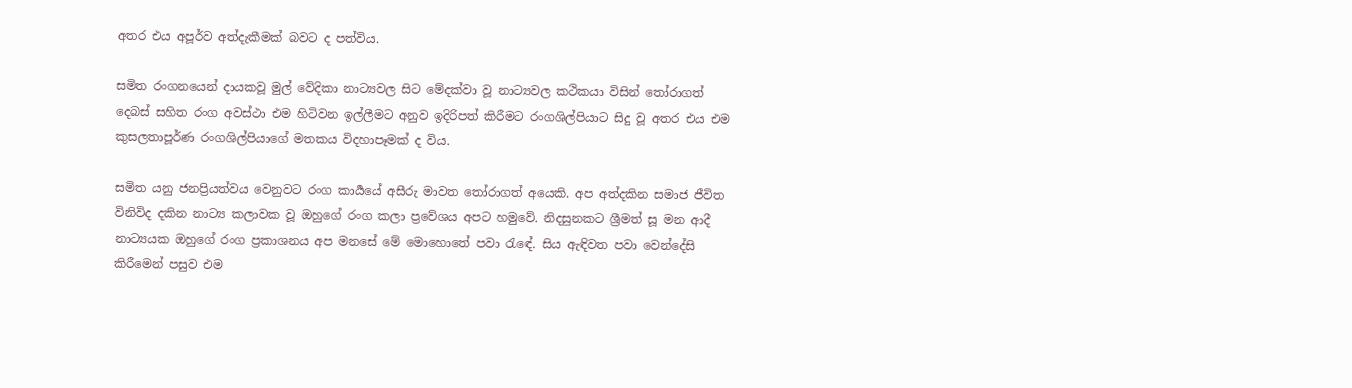අතර එය අපූර්ව අත්දැකීමක් බවට ද පත්විය.

සමිත රංගනයෙන් දායකවූ මුල් වේදිකා නාට්‍යවල සිට මේදක්වා වූ නාට්‍යවල කථිකයා විසින් තෝරාගත් දෙබස් සහිත රංග අවස්ථා එම හිටිවන ඉල්ලීමට අනුව ඉදිරිපත් කිරීමට රංගශිල්පියාට සිදු වූ අතර එය එම කුසලතාපූර්ණ රංගශිල්පියාගේ මතකය විදහාපෑමක් ද විය.

සමිත යනු ජනප්‍රියත්වය වෙනුවට රංග කාර්‍යයේ අසීරු මාවත තෝරාගත් අයෙකි. අප අත්දකින සමාජ ජීවිත විනිවිද දකින නාට්‍ය කලාවක වූ ඔහුගේ රංග කලා ප්‍රවේශය අපට හමුවේ. නිදසුනකට ශ්‍රීමත් සූ මන ආදී නාට්‍යයක ඔහුගේ රංග ප්‍රකාශනය අප මනසේ මේ මොහොතේ පවා රැඳේ. සිය ඇඳිවත පවා වෙන්දේසි කිරීමෙන් පසුව එම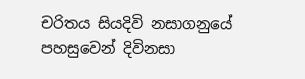චරිතය සියදිවි නසාගනුයේ පහසුවෙන් දිවිනසා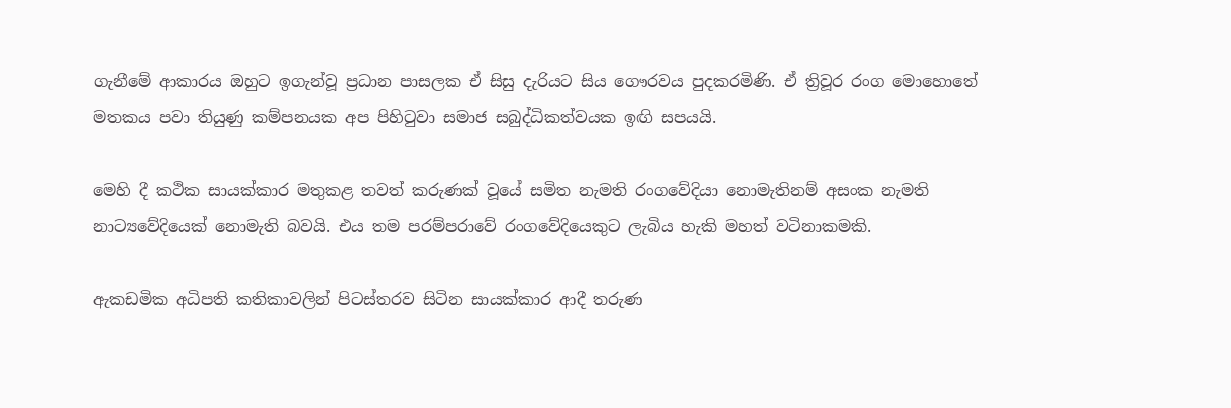ගැනීමේ ආකාරය ඔහුට ඉගැන්වූ ප්‍රධාන පාසලක ඒ සිසු දැරියට සිය ගෞරවය පුදකරමිණි. ඒ ත්‍රිවූර රංග මොහොතේ මතකය පවා තියුණු කම්පනයක අප පිහිටුවා සමාජ සබුද්ධිකත්වයක ඉඟි සපයයි.

මෙහි දී කථික සායක්කාර මතුකළ තවත් කරුණක් වූයේ සමිත නැමති රංගවේදියා නොමැතිනම් අසංක නැමති නාට්‍යවේදියෙක් නොමැති බවයි. එය තම පරම්පරාවේ රංගවේදියෙකුට ලැබිය හැකි මහත් වටිනාකමකි.

ඇකඩමික අධිපති කතිකාවලින් පිටස්තරව සිටින සායක්කාර ආදී තරුණ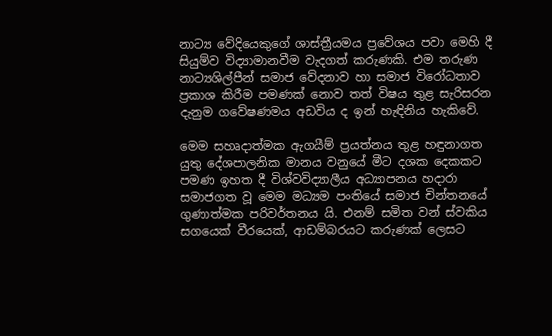නාට්‍ය වේදියෙකුගේ ශාස්ත්‍රීයමය ප්‍රවේශය පවා මෙහි දී සියුම්ව විද්‍යාමානවීම වැදගත් කරුණකි. එම තරුණ නාට්‍යශිල්පීන් සමාජ වේදනාව හා සමාජ විරෝධතාව ප්‍රකාශ කිරීම පමණක් නොව තත් විෂය තුළ සැරිසරන දැනුම ගවේෂණමය අඩවිය ද ඉන් හැඳිනිය හැකිවේ.

මෙම සහෘදාත්මක ඇගයීම් ප්‍රයත්නය තුළ හඳුනාගත යුතු දේශපාලනික මානය වනුයේ මීට දශක දෙකකට පමණ ඉහත දී විශ්වවිද්‍යාලීය අධ්‍යාපනය හදාරා සමාජගත වූ මෙම මධ්‍යම පංතියේ සමාජ චින්තනයේ ගුණාත්මක පරිවර්තනය යි. එනම් සමිත වන් ස්වකිය සගයෙක් වීරයෙක්, ආඩම්බරයට කරුණක් ලෙසට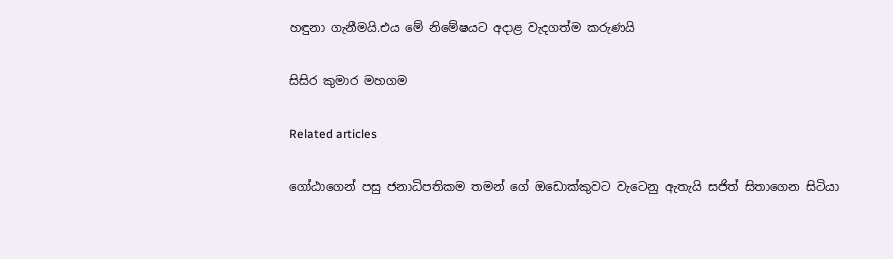හඳුනා ගැනීමයි.එය මේ නිමේෂයට අදාළ වැදගත්ම කරුණයි

සිසිර කුමාර මහගම

Related articles

ගෝඨාගෙන් පසු ජනාධිපතිකම තමන් ගේ ඔඩොක්කුවට වැටෙනු ඇතැයි සජිත් සිතාගෙන සිටියා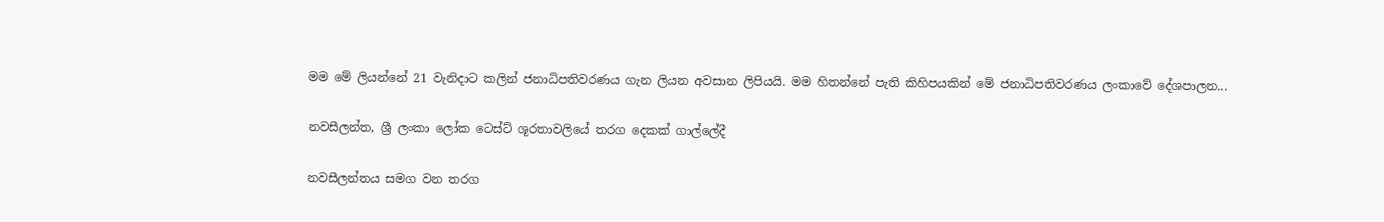මම මේ ලියන්නේ 21 වැනිදාට කලින් ජනාධිපතිවරණය ගැන ලියන අවසාන ලිපියයි. මම හිතන්නේ පැති කිහිපයකින් මේ ජනාධිපතිවරණය ලංකාවේ දේශපාලන...

නවසීලන්ත, ශ්‍රී ලංකා ලෝක ටෙස්ට් ශූරතාවලියේ තරග දෙකක් ගාල්ලේදී

නවසීලන්තය සමග වන තරග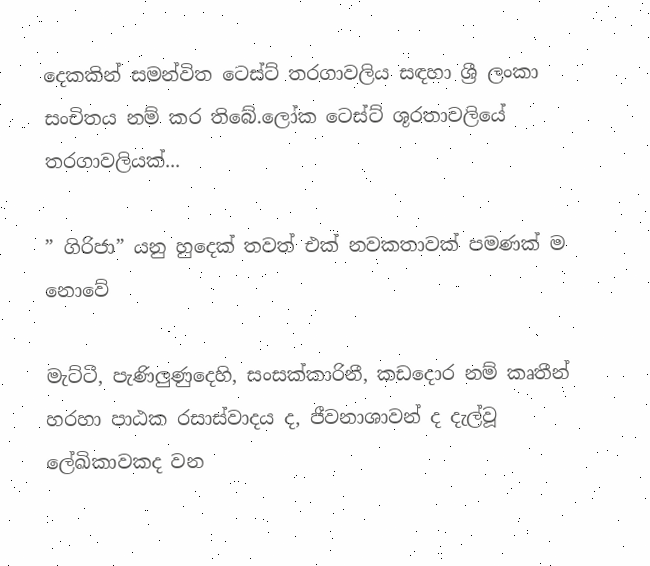දෙකකින් සමන්විත ටෙස්ට් තරගාවලිය සඳහා ශ්‍රී ලංකා සංචිතය නම් කර තිබේ.ලෝක ටෙස්ට් ශූරතාවලියේ තරගාවලියක්...

” ගිරිජා” යනු හුදෙක් තවත් එක් නවකතාවක් පමණක් ම නොවේ

මැට්ටී, පැණිලුණුදෙහි, සංසක්කාරිනී, කඩදොර නම් කෘතීන් හරහා පාඨක රසාස්වාදය ද, ජීවනාශාවන් ද දැල්වූ ලේඛිකාවකද වන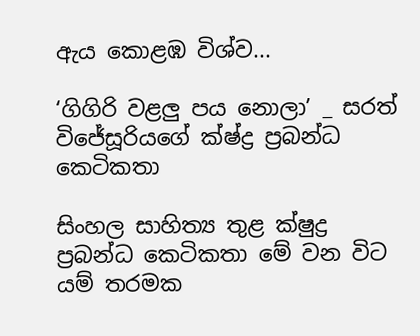ඇය කොළඹ විශ්ව...

‘ගිගිරි වළලු පය නොලා’ _ සරත් විජේසූරියගේ ක්ෂ්ද්‍ර ප්‍රබන්ධ කෙටිකතා

සිංහල සාහිත්‍ය තුළ ක්ෂුද්‍ර ප්‍රබන්ධ කෙටිකතා මේ වන විට යම් තරමක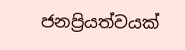ජනප්‍රියත්වයක්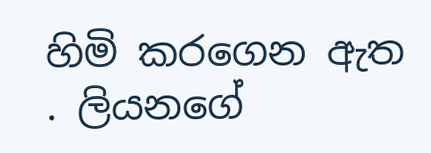හිමි කරගෙන ඇත . ලියනගේ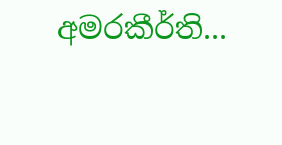අමරකීර්ති...